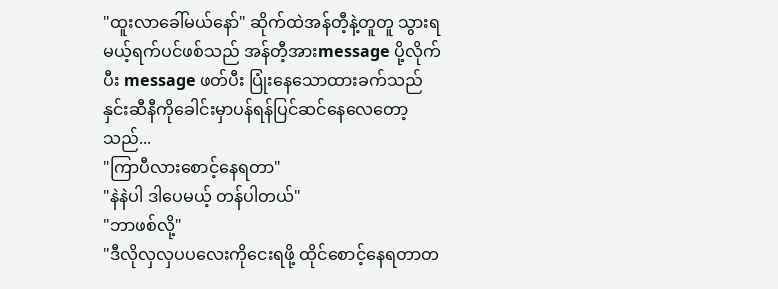"ထူးလာခေါ်မယ်နော်" ဆိုက်ထဲအန်တီ့နဲ့တူတူ သွားရမယ့်ရက်ပင်ဖစ်သည် အန်တီ့အားmessage ပို့လိုက်ပီး message ဖတ်ပီး ပြုံးနေသောထားခက်သည် နှင်းဆီနီကိုခေါင်းမှာပန်ရန်ပြင်ဆင်နေလေတော့သည်...
"ကြာပီလားစောင့်နေရတာ"
"နဲနဲပါ ဒါပေမယ့် တန်ပါတယ်"
"ဘာဖစ်လို့"
"ဒီလိုလှလှပပလေးကိုငေးရဖို့ ထိုင်စောင့်နေရတာတ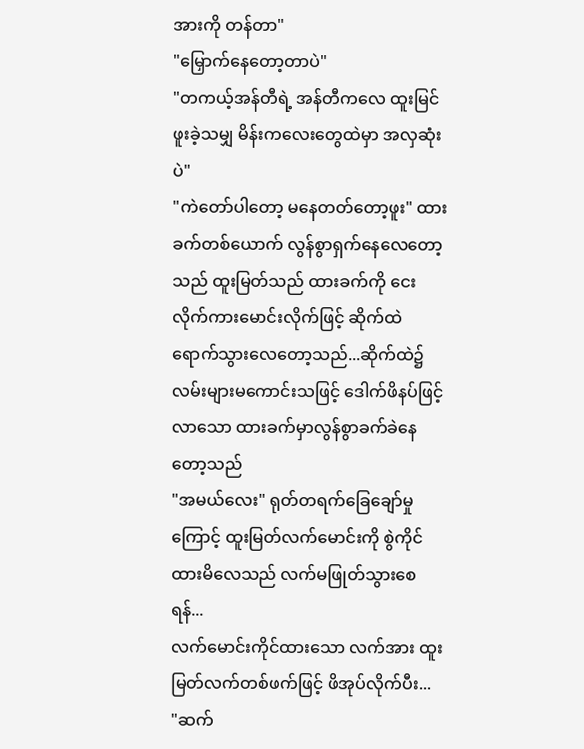အားကို တန်တာ"
"မြှောက်နေတော့တာပဲ"
"တကယ့်အန်တီရဲ့ အန်တီကလေ ထူးမြင်ဖူးခဲ့သမျှ မိန်းကလေးတွေထဲမှာ အလှဆုံးပဲ"
"ကဲတော်ပါတော့ မနေတတ်တော့ဖူး" ထားခက်တစ်ယောက် လွန်စွာရှက်နေလေတော့သည် ထူးမြတ်သည် ထားခက်ကို ငေးလိုက်ကားမောင်းလိုက်ဖြင့် ဆိုက်ထဲရောက်သွားလေတော့သည်...ဆိုက်ထဲ၌ လမ်းများမကောင်းသဖြင့် ဒေါက်ဖိနပ်ဖြင့်လာသော ထားခက်မှာလွန်စွာခက်ခဲနေတော့သည်
"အမယ်လေး" ရုတ်တရက်ခြေချော်မှုကြောင့် ထူးမြတ်လက်မောင်းကို စွဲကိုင်ထားမိလေသည် လက်မဖြုတ်သွားစေရန်...
လက်မောင်းကိုင်ထားသော လက်အား ထူးမြတ်လက်တစ်ဖက်ဖြင့် ဖိအုပ်လိုက်ပီး...
"ဆက်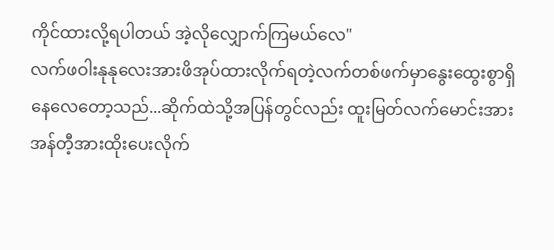ကိုင်ထားလို့ရပါတယ် အဲ့လိုလျှောက်ကြမယ်လေ"
လက်ဖဝါးနုနုလေးအားဖိအုပ်ထားလိုက်ရတဲ့လက်တစ်ဖက်မှာနွေးထွေးစွာရှိနေလေတော့သည်...ဆိုက်ထဲသို့အပြန်တွင်လည်း ထူးမြတ်လက်မောင်းအား အန်တီ့အားထိုးပေးလိုက်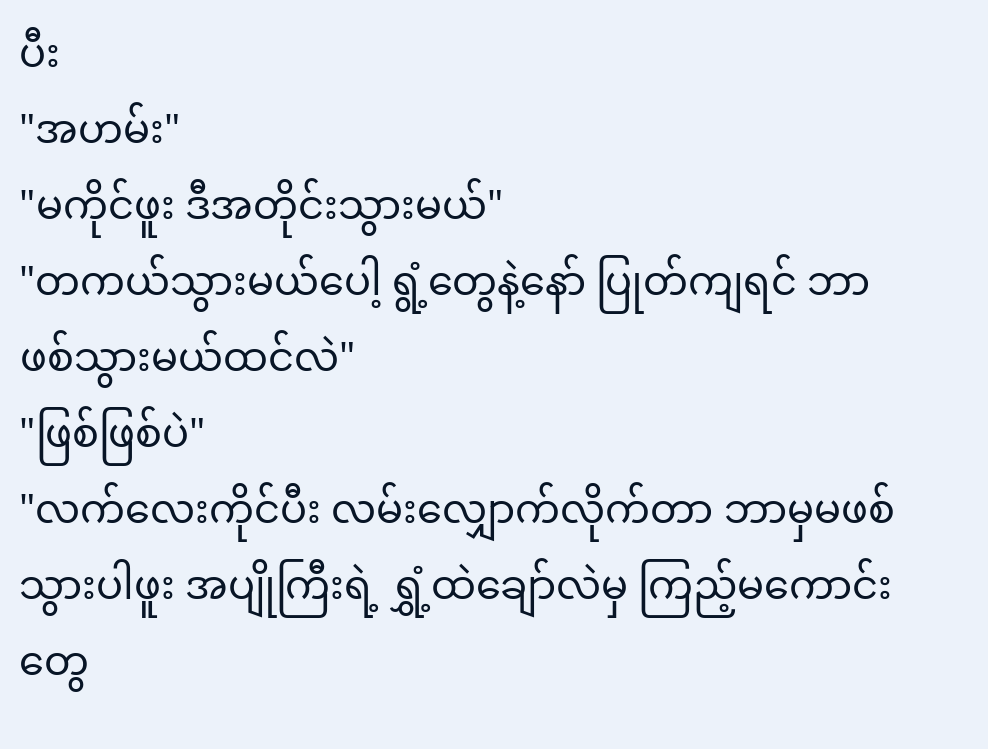ပီး
"အဟမ်း"
"မကိုင်ဖူး ဒီအတိုင်းသွားမယ်"
"တကယ်သွားမယ်ပေါ့ ရွံ့တွေနဲ့နော် ပြုတ်ကျရင် ဘာဖစ်သွားမယ်ထင်လဲ"
"ဖြစ်ဖြစ်ပဲ"
"လက်လေးကိုင်ပီး လမ်းလျှောက်လိုက်တာ ဘာမှမဖစ်သွားပါဖူး အပျိုကြီးရဲ့ ရွှံ့ထဲချော်လဲမှ ကြည့်မကောင်းတွေ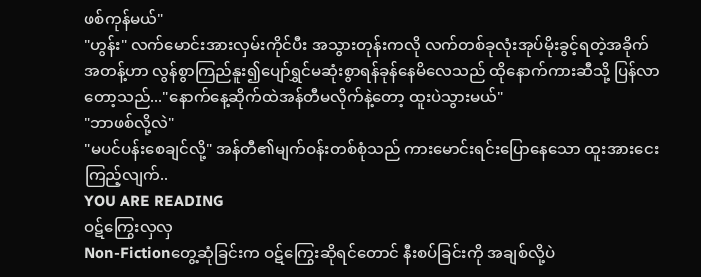ဖစ်ကုန်မယ်"
"ဟွန်း" လက်မောင်းအားလှမ်းကိုင်ပီး အသွားတုန်းကလို လက်တစ်ခုလုံးအုပ်မိုးခွင့်ရတဲ့အခိုက်အတန့်ဟာ လွန်စွာကြည်နူး၍ပျော်ရွှင်မဆုံးစွာရန်ခုန်နေမိလေသည် ထိုနောက်ကားဆီသို့ ပြန်လာတော့သည်..."နောက်နေ့ဆိုက်ထဲအန်တီမလိုက်နဲ့တော့ ထူးပဲသွားမယ်"
"ဘာဖစ်လို့လဲ"
"မပင်ပန်းစေချင်လို့" အန်တီ၏မျက်ဝန်းတစ်စုံသည် ကားမောင်းရင်းပြောနေသော ထူးအားငေးကြည့်လျက်..
YOU ARE READING
ဝဋ်ကြွေးလှလှ
Non-Fictionတွေ့ဆုံခြင်းက ဝဋ်ကြွေးဆိုရင်တောင် နီးစပ်ခြင်းကို အချစ်လို့ပဲ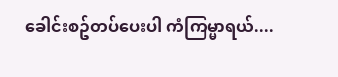ခေါင်းစဥ်တပ်ပေးပါ ကံကြမ္မာရယ်....